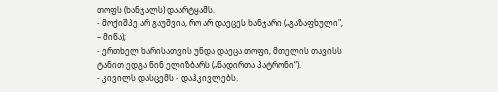თოფს (ხანჯალს) დაარტყამს.
- მოქიშპე არ გაუშვია, რო არ დაეცეს ხანჯარი („გაზაფხული", – მიწა);
- ერთხელ ხარისათვის უნდა დაეცა თოფი, მთელის თავისს ტანით ედგა წინ ელიზბარს („ნადირთა პატრონი“).
- კივილს დასცემს - დაჰკივლებს.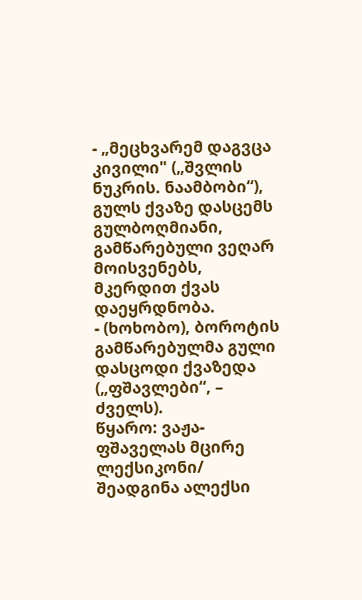- „მეცხვარემ დაგვცა კივილი" („შვლის ნუკრის. ნაამბობი“), გულს ქვაზე დასცემს გულბოღმიანი, გამწარებული ვეღარ მოისვენებს, მკერდით ქვას დაეყრდნობა.
- (ხოხობო), ბოროტის გამწარებულმა გული დასცოდი ქვაზედა („ფშავლები“, – ძველს).
წყარო: ვაჟა-ფშაველას მცირე ლექსიკონი/ შეადგინა ალექსი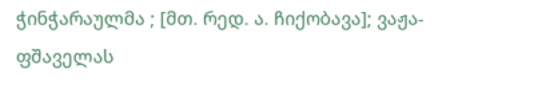ჭინჭარაულმა ; [მთ. რედ. ა. ჩიქობავა]; ვაჟა-ფშაველას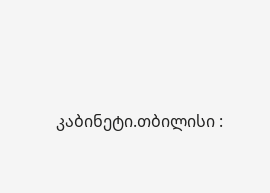კაბინეტი.თბილისი :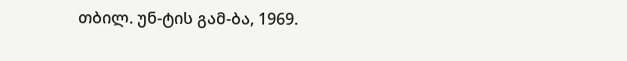თბილ. უნ-ტის გამ-ბა, 1969.